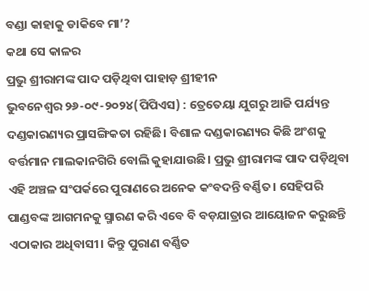ବଣ୍ଡା କାହାକୁ ଡାକିବେ ମା’?
କଥା ସେ କାଳର
ପ୍ରଭୁ ଶ୍ରୀରାମଙ୍କ ପାଦ ପଡ଼ିଥିବା ପାହାଡ଼ ଶ୍ରୀହୀନ
ଭୁବନେଶ୍ୱର ୨୬-୦୯-୨୦୨୪(ପିପିଏସ) : ତ୍ରେତେୟା ଯୁଗରୁ ଆଜି ପର୍ଯ୍ୟନ୍ତ ଦଣ୍ଡକାରଣ୍ୟର ପ୍ରାସଙ୍ଗିକତା ରହିଛି। ବିଶାଳ ଦଣ୍ଡକାରଣ୍ୟର କିଛି ଅଂଶକୁ ବର୍ତ୍ତମାନ ମାଲକାନଗିରି ବୋଲି କୁହାଯାଉଛି। ପ୍ରଭୁ ଶ୍ରୀରାମଙ୍କ ପାଦ ପଡ଼ିଥିବା ଏହି ଅଞ୍ଚଳ ସଂପର୍କରେ ପୁରାଣରେ ଅନେକ କଂବଦନ୍ତି ବର୍ଣ୍ଣିତ। ସେହିପରି ପାଣ୍ଡବଙ୍କ ଆଗମନକୁ ସ୍ମାରଣ କରି ଏବେ ବି ବଡ଼ଯାତ୍ରାର ଆୟୋଜନ କରୁଛନ୍ତି ଏଠାକାର ଅଧିବାସୀ। କିନ୍ତୁ ପୁରାଣ ବର୍ଣ୍ଣିତ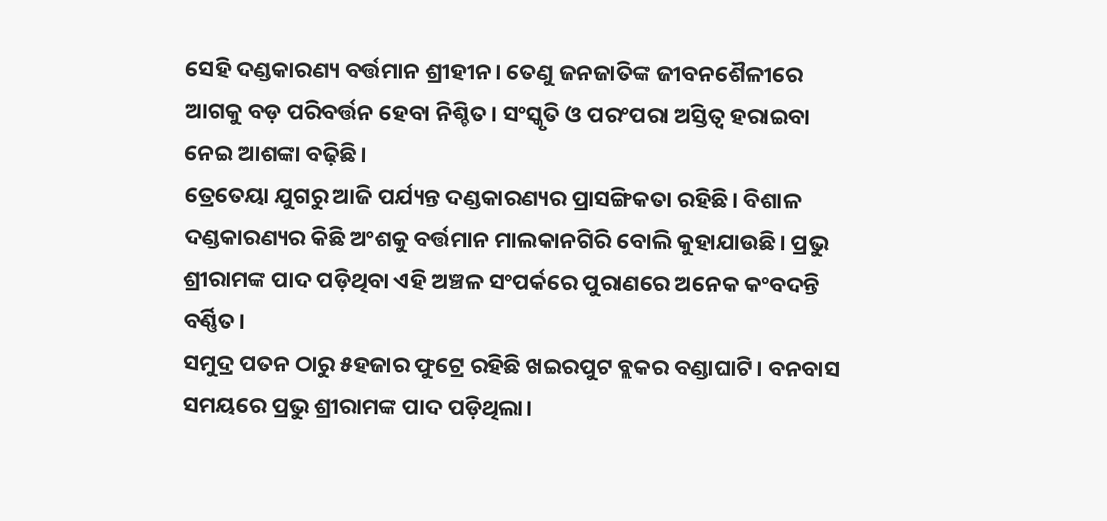ସେହି ଦଣ୍ଡକାରଣ୍ୟ ବର୍ତ୍ତମାନ ଶ୍ରୀହୀନ। ତେଣୁ ଜନଜାତିଙ୍କ ଜୀବନଶୈଳୀରେ ଆଗକୁ ବଡ଼ ପରିବର୍ତ୍ତନ ହେବା ନିଶ୍ଚିତ। ସଂସ୍କୃତି ଓ ପରଂପରା ଅସ୍ତିତ୍ବ ହରାଇବା ନେଇ ଆଶଙ୍କା ବଢ଼ିଛି।
ତ୍ରେତେୟା ଯୁଗରୁ ଆଜି ପର୍ଯ୍ୟନ୍ତ ଦଣ୍ଡକାରଣ୍ୟର ପ୍ରାସଙ୍ଗିକତା ରହିଛି। ବିଶାଳ ଦଣ୍ଡକାରଣ୍ୟର କିଛି ଅଂଶକୁ ବର୍ତ୍ତମାନ ମାଲକାନଗିରି ବୋଲି କୁହାଯାଉଛି। ପ୍ରଭୁ ଶ୍ରୀରାମଙ୍କ ପାଦ ପଡ଼ିଥିବା ଏହି ଅଞ୍ଚଳ ସଂପର୍କରେ ପୁରାଣରେ ଅନେକ କଂବଦନ୍ତି ବର୍ଣ୍ଣିତ।
ସମୁଦ୍ର ପତନ ଠାରୁ ୫ହଜାର ଫୁଟ୍ରେ ରହିଛି ଖଇରପୁଟ ବ୍ଲକର ବଣ୍ଡାଘାଟି। ବନବାସ ସମୟରେ ପ୍ରଭୁ ଶ୍ରୀରାମଙ୍କ ପାଦ ପଡ଼ିଥିଲା।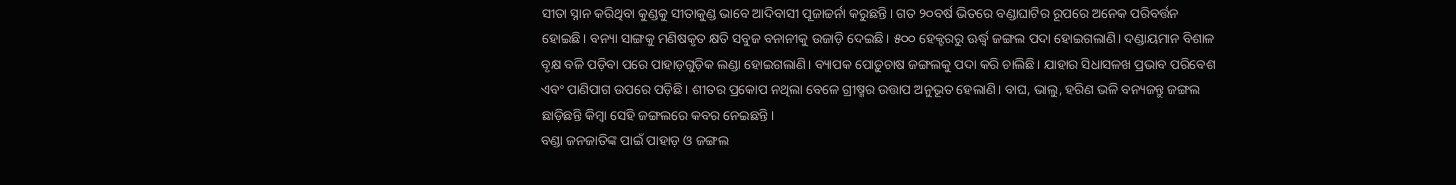ସୀତା ସ୍ନାନ କରିଥିବା କୁଣ୍ଡକୁ ସୀତାକୁଣ୍ଡ ଭାବେ ଆଦିବାସୀ ପୂଜାଚ୍ଚର୍ନା କରୁଛନ୍ତି। ଗତ ୨୦ବର୍ଷ ଭିତରେ ବଣ୍ଡାଘାଟିର ରୂପରେ ଅନେକ ପରିବର୍ତ୍ତନ ହୋଇଛି। ବନ୍ୟା ସାଙ୍ଗକୁ ମଣିଷକୃତ କ୍ଷତି ସବୁଜ ବନାନୀକୁ ଉଜାଡ଼ି ଦେଇଛି। ୫୦୦ ହେକ୍ଟରରୁ ଊର୍ଦ୍ଧ୍ବ ଜଙ୍ଗଲ ପଦା ହୋଇଗଲାଣି। ଦଣ୍ଡାୟମାନ ବିଶାଳ ବୃକ୍ଷ ବଳି ପଡ଼ିବା ପରେ ପାହାଡ଼ଗୁଡ଼ିକ ଲଣ୍ଡା ହୋଇଗଲାଣି। ବ୍ୟାପକ ପୋଡ଼ୁଚାଷ ଜଙ୍ଗଲକୁ ପଦା କରି ଚାଲିଛି। ଯାହାର ସିଧାସଳଖ ପ୍ରଭାବ ପରିବେଶ ଏବଂ ପାଣିପାଗ ଉପରେ ପଡ଼ିଛି। ଶୀତର ପ୍ରକୋପ ନଥିଲା ବେଳେ ଗ୍ରୀଷ୍ମର ଉତ୍ତାପ ଅନୁଭୂତ ହେଲାଣି। ବାଘ, ଭାଲୁ, ହରିଣ ଭଳି ବନ୍ୟଜନ୍ତୁ ଜଙ୍ଗଲ ଛାଡ଼ିଛନ୍ତି କିମ୍ବା ସେହି ଜଙ୍ଗଲରେ କବର ନେଇଛନ୍ତି।
ବଣ୍ଡା ଜନଜାତିଙ୍କ ପାଇଁ ପାହାଡ଼ ଓ ଜଙ୍ଗଲ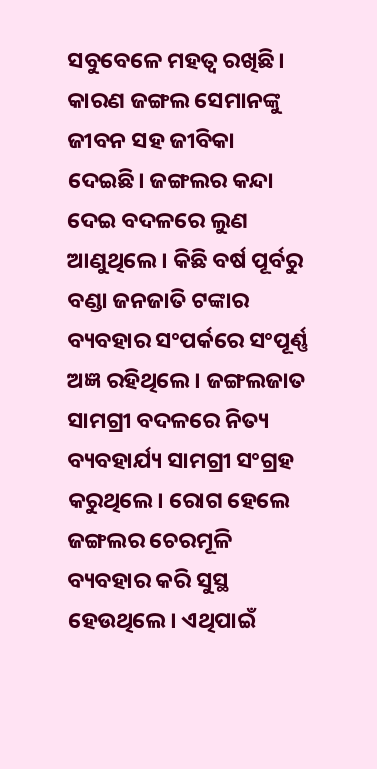ସବୁବେଳେ ମହତ୍ବ ରଖିଛି। କାରଣ ଜଙ୍ଗଲ ସେମାନଙ୍କୁ ଜୀବନ ସହ ଜୀବିକା ଦେଇଛି। ଜଙ୍ଗଲର କନ୍ଦା ଦେଇ ବଦଳରେ ଲୁଣ ଆଣୁଥିଲେ। କିଛି ବର୍ଷ ପୂର୍ବରୁ ବଣ୍ଡା ଜନଜାତି ଟଙ୍କାର ବ୍ୟବହାର ସଂପର୍କରେ ସଂପୂର୍ଣ୍ଣ ଅଜ୍ଞ ରହିଥିଲେ। ଜଙ୍ଗଲଜାତ ସାମଗ୍ରୀ ବଦଳରେ ନିତ୍ୟ ବ୍ୟବହାର୍ଯ୍ୟ ସାମଗ୍ରୀ ସଂଗ୍ରହ କରୁଥିଲେ। ରୋଗ ହେଲେ ଜଙ୍ଗଲର ଚେରମୂଳି ବ୍ୟବହାର କରି ସୁସ୍ଥ ହେଉଥିଲେ। ଏଥିପାଇଁ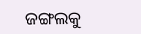ଜଙ୍ଗଲକୁ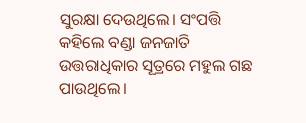ସୁରକ୍ଷା ଦେଉଥିଲେ। ସଂପତ୍ତି କହିଲେ ବଣ୍ଡା ଜନଜାତି ଉତ୍ତରାଧିକାର ସୂତ୍ରରେ ମହୁଲ ଗଛ ପାଉଥିଲେ।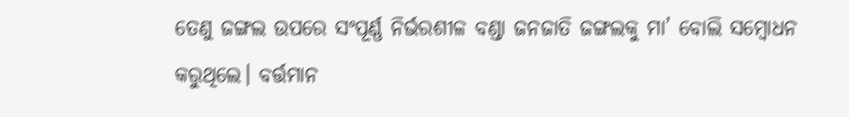ତେଣୁ ଜଙ୍ଗଲ ଉପରେ ସଂପୂର୍ଣ୍ଣ ନିର୍ଭରଶୀଳ ବଣ୍ଡା ଜନଜାତି ଜଙ୍ଗଲକୁ ମା’ ବୋଲି ସମ୍ବୋଧନ କରୁଥିଲେ। ବର୍ତ୍ତମାନ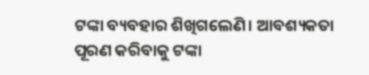ଟଙ୍କା ବ୍ୟବହାର ଶିଖିଗଲେଣି। ଆବଶ୍ୟକତା ପୂରଣ କରିବାକୁ ଟଙ୍କା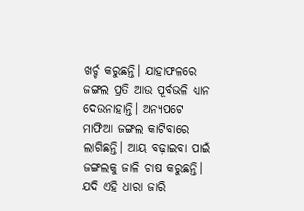ଖର୍ଚ୍ଚ କରୁଛନ୍ତି। ଯାହାଫଳରେ ଜଙ୍ଗଲ ପ୍ରତି ଆଉ ପୂର୍ବଭଳି ଧ୍ୟାନ ଦେଉନାହାନ୍ତି। ଅନ୍ୟପଟେ ମାଫିଆ ଜଙ୍ଗଲ କାଟିବାରେ ଲାଗିଛନ୍ତି। ଆୟ ବଢ଼ାଇବା ପାଇଁ ଜଙ୍ଗଲକୁ ଜାଳି ଚାଷ କରୁଛନ୍ତି। ଯଦି ଏହି ଧାରା ଜାରି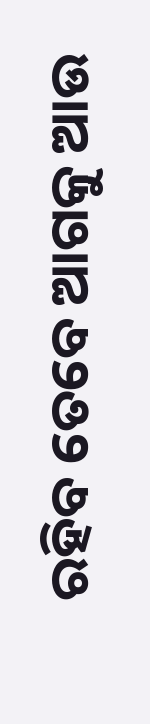ରହିବ ତେବେ ଆଗକୁ ଆଉ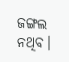ଜଙ୍ଗଲ ନଥିବ।